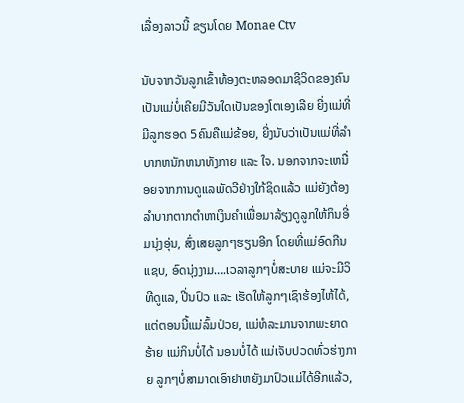ເລື່ອງລາວນີ້ ຂຽນໂດຍ Monae Ctv

ນັບຈາກວັນລູກເຂົ້າທ້ອງຕະຫລອດມາຊີວິດຂອງຄົນເປັນແມ່ບໍ່ເຄີຍມີວັນໃດເປັນຂອງໂຕເອງເລີຍ ຍີ່ງແມ່ທີ່ມີລູກຮອດ 5ຄົນຄືແມ່ຂ້ອຍ, ຍີ່ງນັບວ່າເປັນແມ່ທີ່ລຳບາກຫນັກຫນາທັງກາຍ ແລະ ໃຈ. ນອກຈາກຈະເຫນື່ອຍຈາກການດູແລພັດວີຢ່າງໃກ້ຊິດແລ້ວ ແມ່ຍັງຕ້ອງລຳບາກຕາກຕຳຫາເງິນຄຳເພື່ອມາລ້ຽງດູລູກໃຫ້ກິນອີ່ມນຸ່ງອຸ່ນ, ສົ່ງເສຍລູກໆຮຽນອີກ ໂດຍທີ່ແມ່ອົດກີນແຊບ, ອົດນຸ່ງງາມ….ເວລາລູກໆບໍ່ສະບາຍ ແມ່ຈະມີວິທີດູແລ, ປີ່ນປົວ ແລະ ເຮັດໃຫ້ລູກໆເຊົາຮ້ອງໄຫ້ໄດ້, ແຕ່ຕອນນີ້ແມ່ລົ້ມປ່ວຍ, ແມ່ທໍລະມານຈາກພະຍາດຮ້າຍ ແມ່ກິນບໍ່ໄດ້ ນອນບໍ່ໄດ້ ແມ່ເຈັບປວດທົ່ວຮ່າງກາຍ ລູກໆບໍ່ສາມາດເອົາຢາຫຍັງມາປົວແມ່ໄດ້ອີກແລ້ວ,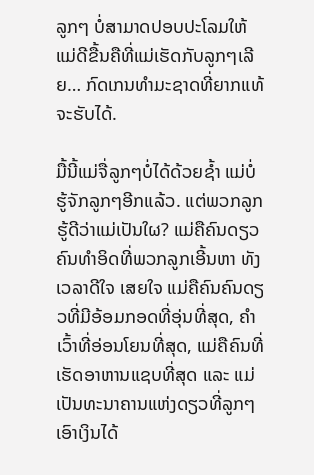ລູກໆ ບໍ່ສາມາດປອບປະໂລມໃຫ້ແມ່ດີຂື້ນຄືທີ່ແມ່ເຮັດກັບລູກໆເລີຍ… ກົດເກນທຳມະຊາດທີ່ຍາກແທ້ຈະຮັບໄດ້.

ມື້ນີ້ແມ່ຈື່ລູກໆບໍ່ໄດ້ດ້ວຍຊໍ້າ ແມ່ບໍ່ຮູ້ຈັກລູກໆອີກແລ້ວ. ແຕ່ພວກລູກຮູ້ດີວ່າແມ່ເປັນໃຜ? ແມ່ຄືຄົນດຽວ ຄົນທຳອິດທີ່ພວກລູກເອີ້ນຫາ ທັງເວລາດີໃຈ ເສຍໃຈ ແມ່ຄືຄົນຄົນດຽວທີ່ມີອ້ອມກອດທີ່ອຸ່ນທີ່ສຸດ, ຄຳເວົ້າທີ່ອ່ອນໂຍນທີ່ສຸດ, ແມ່ຄືຄົນທີ່ເຮັດອາຫານແຊບທີ່ສຸດ ແລະ ແມ່ເປັນທະນາຄານແຫ່ງດຽວທີ່ລູກໆເອົາເງິນໄດ້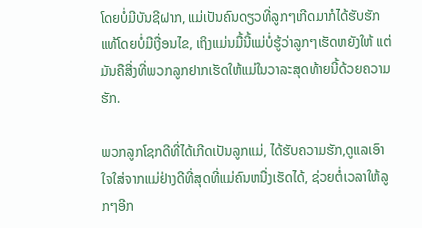ໂດຍບໍ່ມີບັນຊີຝາກ, ແມ່ເປັນຄົນດຽວທີ່ລູກໆເກີດມາກໍໄດ້ຮັບຮັກແທ້ໂດຍບໍ່ມີເງື່ອນໄຂ, ເຖິງແມ່ນມື້ນີ້ແມ່ບໍ່ຮູ້ວ່າລູກໆເຮັດຫຍັງໃຫ້ ແຕ່ມັນຄືສີ່ງທີ່ພວກລູກຢາກເຮັດໃຫ້ແມ່ໃນວາລະສຸດທ້າຍນີ້ດ້ວຍຄວາມຮັກ.

ພວກລູກໂຊກດີທີ່ໄດ້ເກີດເປັນລູກແມ່, ໄດ້ຮັບຄວາມຮັກ,ດູແລເອົາໃຈໃສ່ຈາກແມ່ຢ່າງດີທີ່ສຸດທີ່ແມ່ຄົນຫນື່ງເຮັດໄດ້, ຊ່ວຍຕໍ່ເວລາໃຫ້ລູກໆອີກ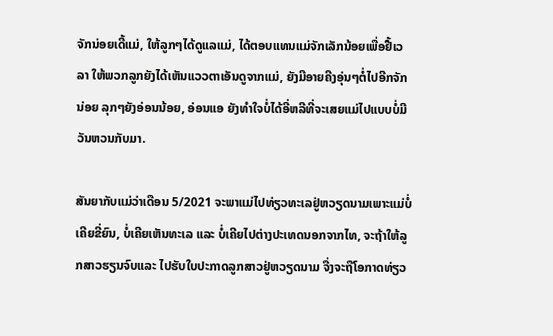ຈັກນ່ອຍເດີ້ແມ່, ໃຫ້ລູກໆໄດ້ດູແລແມ່, ໄດ້ຕອບແທນແມ່ຈັກເລັກນ້ອຍເພື່ອຢື້ເວລາ ໃຫ້ພວກລູກຍັງໄດ້ເຫັນແວວຕາເອັນດູຈາກແມ່, ຍັງມີອາຍຄີງອຸ່ນໆຕໍ່ໄປອີກຈັກນ່ອຍ ລຸກໆຍັງອ່ອນນ້ອຍ, ອ່ອນແອ ຍັງທຳໃຈບໍ່ໄດ້ອີ່ຫລີທີ່ຈະເສຍແມ່ໄປແບບບໍ່ມີວັນຫວນກັບມາ.

ສັນຍາກັບແມ່ວ່າເດືອນ 5/2021 ຈະພາແມ່ໄປທ່ຽວທະເລຢູ່ຫວຽດນາມເພາະແມ່ບໍ່ເຄີຍຂີ່ຍົນ, ບໍ່ເຄີຍເຫັນທະເລ ແລະ ບໍ່ເຄີຍໄປຕ່າງປະເທດນອກຈາກໄທ, ຈະຖ້າໃຫ້ລູກສາວຮຽນຈົບແລະ ໄປຮັບໃບປະກາດລູກສາວຢູ່ຫວຽດນາມ ຈື່ງຈະຖືໂອກາດທ່ຽວ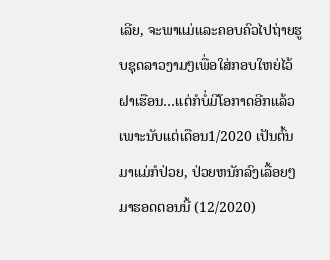ເລີຍ, ຈະພາແມ່ແລະຄອບຄົວໄປຖ່າຍຮູບຊຸດລາວງາມໆເພື່ອໃສ່ກອບໃຫຍ່ໄວ້ຝາເຮືອນ…ແຕ່ກໍບໍ່ມີໂອກາດອີກແລ້ວເພາະນັບແຕ່ເດືອນ1/2020 ເປັນຕົ້ນມາແມ່ກໍປ່ວຍ, ປ່ວຍຫນັກລົງເລື້ອຍໆ ມາຮອດຕອນນີ້ (12/2020)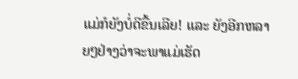ແມ່ກໍຍັງບໍ່ດີຂື້ນເລີຍ! ແລະ ຍັງອີກຫລາຍໆຢ່າງວ່າຈະພາແມ່ເຮັດ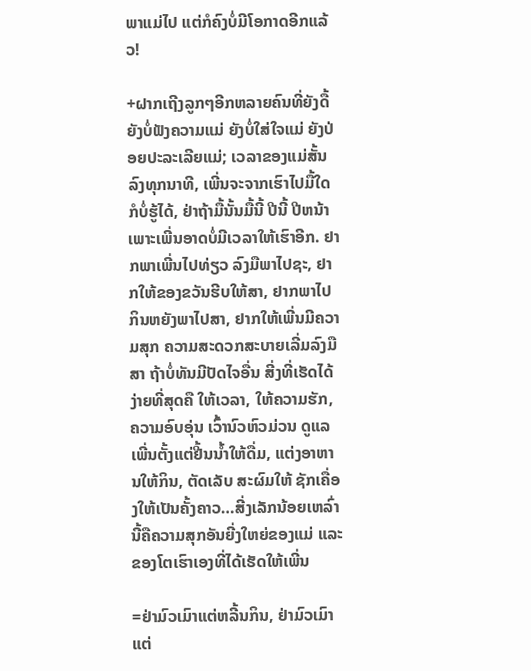ພາແມ່ໄປ ແຕ່ກໍຄົງບໍ່ມີໂອກາດອີກແລ້ວ!

+ຝາກເຖີງລູກໆອີກຫລາຍຄົນທີ່ຍັງດື້ຍັງບໍ່ຟັງຄວາມແມ່ ຍັງບໍ່ໃສ່ໃຈແມ່ ຍັງປ່ອຍປະລະເລີຍແມ່; ເວລາຂອງແມ່ສັ້ນລົງທຸກນາທີ, ເພີ່ນຈະຈາກເຮົາໄປມື້ໃດກໍບໍ່ຮູ້ໄດ້, ຢ່າຖ້າມື້ນັ້ນມື້ນີ້ ປີນີ້ ປີຫນ້າ ເພາະເພີ່ນອາດບໍ່ມີເວລາໃຫ້ເຮົາອີກ. ຢາກພາເພີ່ນໄປທ່ຽວ ລົງມືພາໄປຊະ, ຢາກໃຫ້ຂອງຂວັນຮີບໃຫ້ສາ, ຢາກພາໄປກິນຫຍັງພາໄປສາ, ຢາກໃຫ້ເພີ່ນມີຄວາມສຸກ ຄວາມສະດວກສະບາຍເລີ່ມລົງມືສາ ຖ້າບໍ່ທັນມີປັດໄຈອື່ນ ສີ່ງທີ່ເຮັດໄດ້ງ່າຍທີ່ສຸດຄື ໃຫ້ເວລາ, ໃຫ້ຄວາມຮັກ, ຄວາມອົບອຸ່ນ ເວົ້ານົວຫົວມ່ວນ ດູແລເພີ່ນຕັ້ງແຕ່ຢີ້ນນ້ຳໃຫ້ດື່ມ, ແຕ່ງອາຫານໃຫ້ກິນ, ຕັດເລັບ ສະຜົມໃຫ້ ຊັກເຄື່ອງໃຫ້ເປັນຄັ້ງຄາວ…ສີ່ງເລັກນ້ອຍເຫລົ່ານີ້ຄືຄວາມສຸກອັນຍີ່ງໃຫຍ່ຂອງແມ່ ແລະ ຂອງໂຕເຮົາເອງທີ່ໄດ້ເຮັດໃຫ້ເພີ່ນ

=ຢ່າມົວເມົາແຕ່ຫລີ້ນກິນ, ຢ່າມົວເມົາແຕ່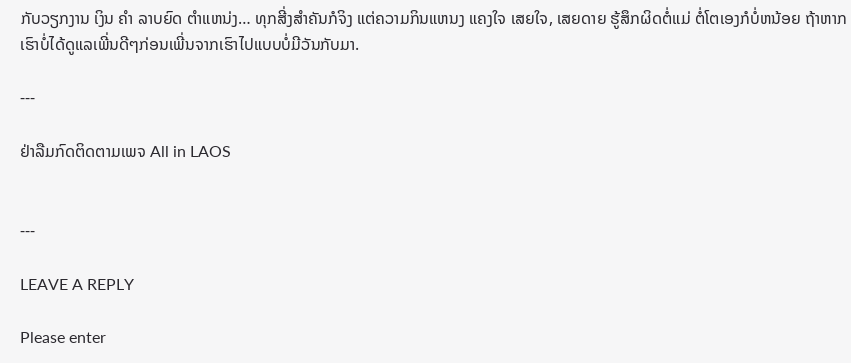ກັບວຽກງານ ເງິນ ຄຳ ລາບຍົດ ຕຳແຫນ່ງ… ທຸກສີ່ງສຳຄັນກໍຈິງ ແຕ່ຄວາມກິນແຫນງ ແຄງໃຈ ເສຍໃຈ, ເສຍດາຍ ຮູ້ສຶກຜິດຕໍ່ແມ່ ຕໍ່ໂຕເອງກໍບໍ່ຫນ້ອຍ ຖ້າຫາກເຮົາບໍ່ໄດ້ດູແລເພີ່ນດີໆກ່ອນເພີ່ນຈາກເຮົາໄປແບບບໍ່ມີວັນກັບມາ.

---

ຢ່າລືມກົດຕິດຕາມເພຈ All in LAOS


---

LEAVE A REPLY

Please enter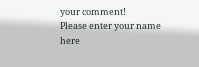your comment!
Please enter your name here